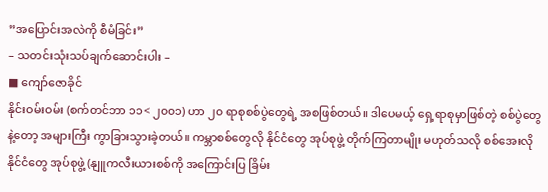”အပြောင်းအလဲကို စီမံခြင်း”
– သတင်းသုံးသပ်ချက်ဆောင်းပါး –
■ ကျော်ဇောခိုင်
နိုင်းဝမ်းဝမ်း (စက်တင်ဘာ ၁၁< ၂၀၀၁) ဟာ ၂၀ ရာစုစစ်ပွဲတွေရဲ့ အစဖြစ်တယ်။ ဒါပေမယ့် ရှေ့ရာစုမှာဖြစ်တဲ့ စစ်ပွဲတွေနဲ့တော့ အများကြီး ကွာခြားသွားခဲ့တယ်။ ကမ္ဘာစစ်တွေလို နိုင်ငံတွေ အုပ်စုဖွဲ့ တိုက်ကြတာမျိုး မဟုတ်သလို စစ်အေးလိုနိုင်ငံတွေ အုပ်စုဖွဲ့ (နျူကလီးယားစစ်ကို အကြောင်းပြ ခြိမ်း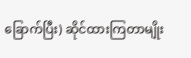ခြောက်ပြီး) ဆိုင်ထားကြတာမျိုး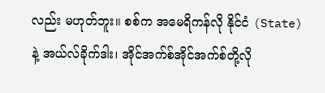လည်း မဟုတ်ဘူး။ စစ်က အမေရိကန်လို နိုင်ငံ (State) နဲ့ အယ်လ်ခိုက်ဒါး၊ အိုင်အက်စ်အိုင်အက်စ်တို့လို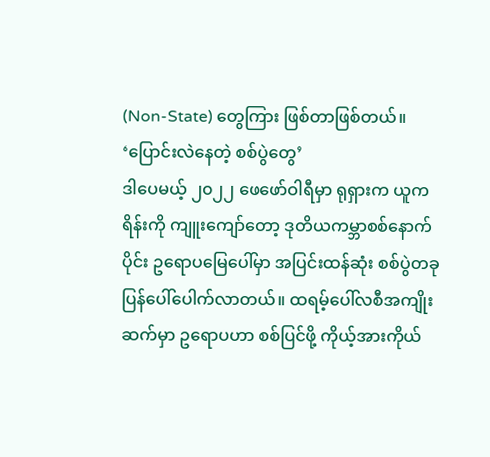(Non-State) တွေကြား ဖြစ်တာဖြစ်တယ်။
‘ပြောင်းလဲနေတဲ့ စစ်ပွဲတွေ’
ဒါပေမယ့် ၂၀၂၂ ဖေဖော်ဝါရီမှာ ရုရှားက ယူကရိန်းကို ကျူးကျော်တော့ ဒုတိယကမ္ဘာစစ်နောက်ပိုင်း ဥရောပမြေပေါ်မှာ အပြင်းထန်ဆုံး စစ်ပွဲတခု ပြန်ပေါ်ပေါက်လာတယ်။ ထရမ့်ပေါ်လစီအကျိုးဆက်မှာ ဥရောပဟာ စစ်ပြင်ဖို့ ကိုယ့်အားကိုယ်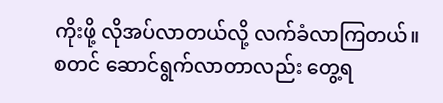ကိုးဖို့ လိုအပ်လာတယ်လို့ လက်ခံလာကြတယ်။ စတင် ဆောင်ရွက်လာတာလည်း တွေ့ရ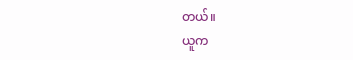တယ်။
ယူက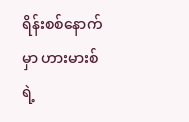ရိန်းစစ်နောက်မှာ ဟားမားစ်ရဲ့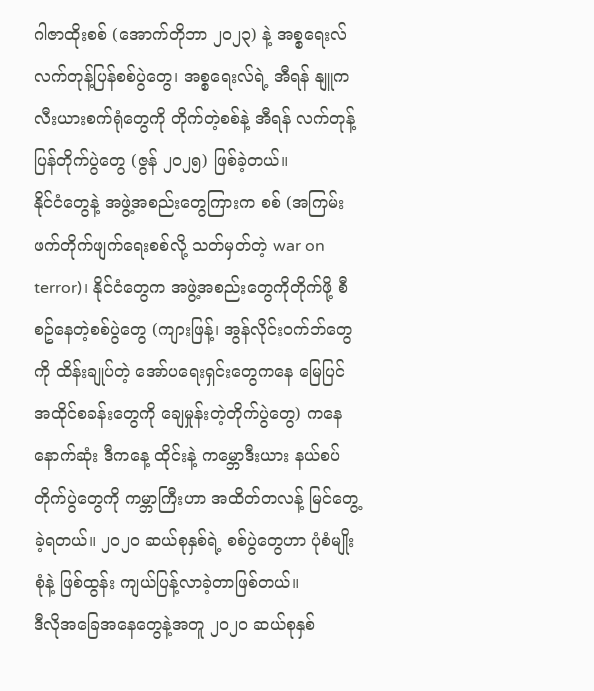ဂါဇာထိုးစစ် (အောက်တိုဘာ ၂၀၂၃) နဲ့ အစ္စရေးလ် လက်တုန့်ပြန်စစ်ပွဲတွေ၊ အစ္စရေးလ်ရဲ့ အီရန် နျူကလီးယားစက်ရုံတွေကို တိုက်တဲ့စစ်နဲ့ အီရန် လက်တုန့်ပြန်တိုက်ပွဲတွေ (ဇွန် ၂၀၂၅) ဖြစ်ခဲ့တယ်။
နိုင်ငံတွေနဲ့ အဖွဲ့အစည်းတွေကြားက စစ် (အကြမ်းဖက်တိုက်ဖျက်ရေးစစ်လို့ သတ်မှတ်တဲ့ war on terror)၊ နိုင်ငံတွေက အဖွဲ့အစည်းတွေကိုတိုက်ဖို့ စီစဥ်နေတဲ့စစ်ပွဲတွေ (ကျားဖြန့်၊ အွန်လိုင်းဝက်ဘ်တွေကို ထိန်းချုပ်တဲ့ အော်ပရေးရှင်းတွေကနေ မြေပြင်အထိုင်စခန်းတွေကို ချေမှုန်းတဲ့တိုက်ပွဲတွေ) ကနေ နောက်ဆုံး ဒီကနေ့ ထိုင်းနဲ့ ကမ္ဘောဒီးယား နယ်စပ်တိုက်ပွဲတွေကို ကမ္ဘာကြီးဟာ အထိတ်တလန့် မြင်တွေ့ခဲ့ရတယ်။ ၂၀၂၀ ဆယ်စုနှစ်ရဲ့ စစ်ပွဲတွေဟာ ပုံစံမျိုးစုံနဲ့ ဖြစ်ထွန်း ကျယ်ပြန့်လာခဲ့တာဖြစ်တယ်။
ဒီလိုအခြေအနေတွေနဲ့အတူ ၂၀၂၀ ဆယ်စုနှစ်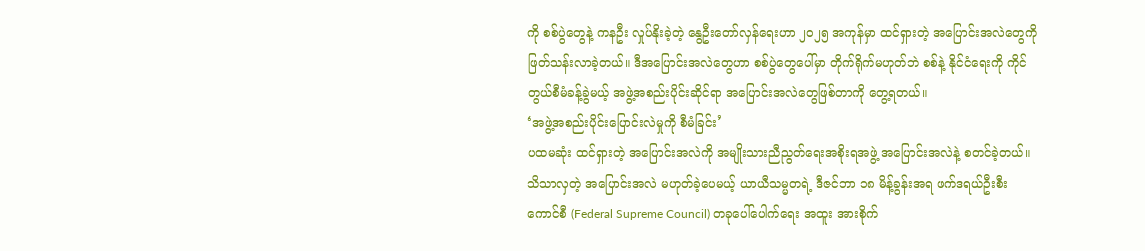ကို စစ်ပွဲတွေနဲ့ ကနဦး လှုပ်နိုးခဲ့တဲ့ နွေဦးတော်လှန်ရေးဟာ ၂၀၂၅ အကုန်မှာ ထင်ရှားတဲ့ အပြောင်းအလဲတွေကို ဖြတ်သန်းလာခဲ့တယ်။ ဒီအပြောင်းအလဲတွေဟာ စစ်ပွဲတွေပေါ်မှာ တိုက်ရိုက်မဟုတ်ဘဲ စစ်နဲ့ နိုင်ငံရေးကို ကိုင်တွယ်စီမံခန့်ခွဲမယ့် အဖွဲ့အစည်းပိုင်းဆိုင်ရာ အပြောင်းအလဲတွေဖြစ်တာကို တွေ့ရတယ်။
‘အဖွဲ့အစည်းပိုင်းပြောင်းလဲမှုကို စီမံခြင်း’
ပထမဆုံး ထင်ရှားတဲ့ အပြောင်းအလဲကို အမျိုးသားညီညွတ်ရေးအစိုးရအဖွဲ့ အပြောင်းအလဲနဲ့ စတင်ခဲ့တယ်။ သိသာလှတဲ့ အပြောင်းအလဲ မဟုတ်ခဲ့ပေမယ့် ယာယီသမ္မတရဲ့ ဒီဇင်ဘာ ၁၈ မိန့်ခွန်းအရ ဖက်ဒရယ်ဦးစီးကောင်စီ (Federal Supreme Council) တခုပေါ်ပေါက်ရေး အထူး အားစိုက်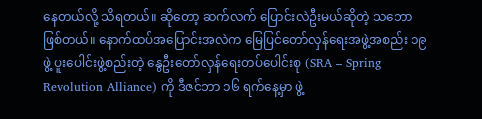နေတယ်လို့ သိရတယ်။ ဆိုတော့ ဆက်လက် ပြောင်းလဲဦးမယ်ဆိုတဲ့ သဘောဖြစ်တယ်။ နောက်ထပ်အပြောင်းအလဲက မြေပြင်တော်လှန်ရေးအဖွဲ့အစည်း ၁၉ ဖွဲ့ ပူးပေါင်းဖွဲ့စည်းတဲ့ နွေဦးတော်လှန်ရေးတပ်ပေါင်းစု (SRA – Spring Revolution Alliance) ကို ဒီဇင်ဘာ ၁၆ ရက်နေ့မှာ ဖွဲ့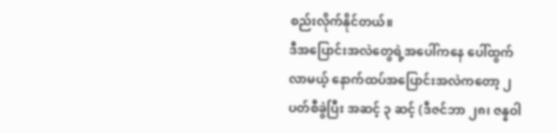စည်းလိုက်နိုင်တယ်။
ဒီအပြောင်းအလဲတွေရဲ့အပေါ်ကနေ ပေါ်ထွက်လာမယ့် နောက်ထပ်အပြောင်းအလဲကတော့ ၂ ပတ်စီခွဲပြီး အဆင့် ၃ ဆင့် (ဒီဇင်ဘာ ၂၈၊ ဇန္နဝါ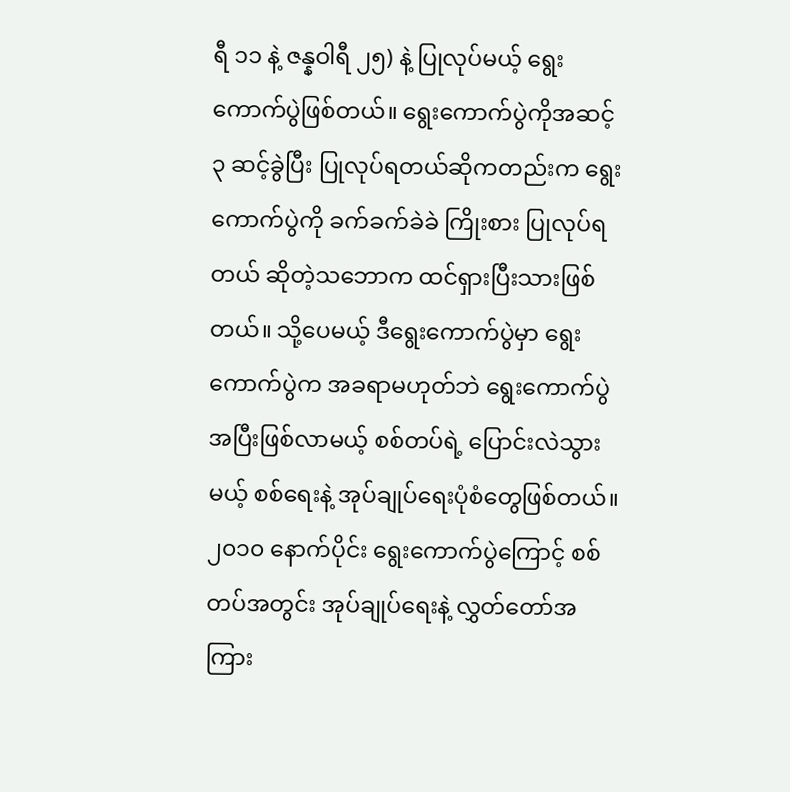ရီ ၁၁ နဲ့ ဇန္နဝါရီ ၂၅) နဲ့ ပြုလုပ်မယ့် ရွေးကောက်ပွဲဖြစ်တယ်။ ရွေးကောက်ပွဲကိုအဆင့် ၃ ဆင့်ခွဲပြီး ပြုလုပ်ရတယ်ဆိုကတည်းက ရွေးကောက်ပွဲကို ခက်ခက်ခဲခဲ ကြိုးစား ပြုလုပ်ရတယ် ဆိုတဲ့သဘောက ထင်ရှားပြီးသားဖြစ်တယ်။ သို့ပေမယ့် ဒီရွေးကောက်ပွဲမှာ ရွေးကောက်ပွဲက အခရာမဟုတ်ဘဲ ရွေးကောက်ပွဲအပြီးဖြစ်လာမယ့် စစ်တပ်ရဲ့ ပြောင်းလဲသွားမယ့် စစ်ရေးနဲ့ အုပ်ချုပ်ရေးပုံစံတွေဖြစ်တယ်။ ၂၀၁၀ နောက်ပိုင်း ရွေးကောက်ပွဲကြောင့် စစ်တပ်အတွင်း အုပ်ချုပ်ရေးနဲ့ လွှတ်တော်အကြား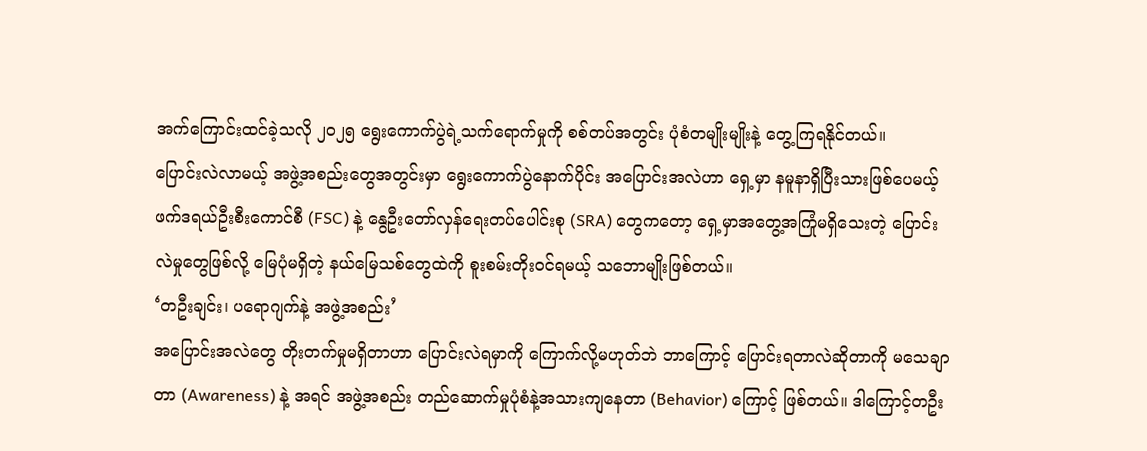အက်ကြောင်းထင်ခဲ့သလို ၂၀၂၅ ရွေးကောက်ပွဲရဲ့သက်ရောက်မှုကို စစ်တပ်အတွင်း ပုံစံတမျိုးမျိုးနဲ့ တွေ့ကြရနိုင်တယ်။
ပြောင်းလဲလာမယ့် အဖွဲ့အစည်းတွေအတွင်းမှာ ရွေးကောက်ပွဲနောက်ပိုင်း အပြောင်းအလဲဟာ ရှေ့မှာ နမူနာရှိပြီးသားဖြစ်ပေမယ့် ဖက်ဒရယ်ဦးစီးကောင်စီ (FSC) နဲ့ နွေဦးတော်လှန်ရေးတပ်ပေါင်းစု (SRA) တွေကတော့ ရှေ့မှာအတွေ့အကြုံမရှိသေးတဲ့ ပြောင်းလဲမှုတွေဖြစ်လို့ မြေပုံမရှိတဲ့ နယ်မြေသစ်တွေထဲကို စူးစမ်းတိုးဝင်ရမယ့် သဘောမျိုးဖြစ်တယ်။
‘တဦးချင်း၊ ပရောဂျက်နဲ့ အဖွဲ့အစည်း’
အပြောင်းအလဲတွေ တိုးတက်မှုမရှိတာဟာ ပြောင်းလဲရမှာကို ကြောက်လို့မဟုတ်ဘဲ ဘာကြောင့် ပြောင်းရတာလဲဆိုတာကို မသေချာတာ (Awareness) နဲ့ အရင် အဖွဲ့အစည်း တည်ဆောက်မှုပုံစံနဲ့အသားကျနေတာ (Behavior) ကြောင့် ဖြစ်တယ်။ ဒါကြောင့်တဦး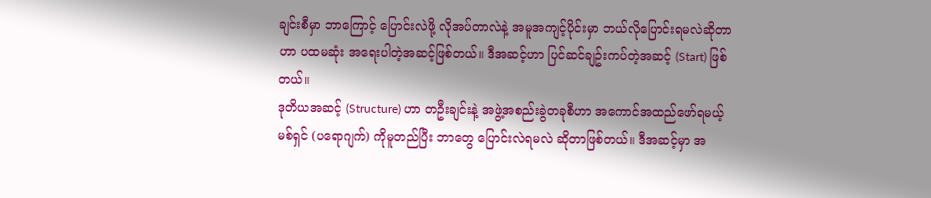ချင်းစီမှာ ဘာကြောင့် ပြောင်းလဲဖို့ လိုအပ်တာလဲနဲ့ အမူအကျင့်ပိုင်းမှာ ဘယ်လိုပြောင်းရမလဲဆိုတာဟာ ပထမဆုံး အရေးပါတဲ့အဆင့်ဖြစ်တယ်။ ဒီအဆင့်ဟာ ပြင်ဆင်ချဥ်းကပ်တဲ့အဆင့် (Start) ဖြစ်တယ်။
ဒုတိယအဆင့် (Structure) ဟာ တဦးချင်းနဲ့ အဖွဲ့အစည်းခွဲတခုစီဟာ အကောင်အထည်ဖော်ရမယ့်မစ်ရှင် (ပရောဂျက်) ကိုမူတည်ပြီး ဘာတွေ ပြောင်းလဲရမလဲ ဆိုတာဖြစ်တယ်။ ဒီအဆင့်မှာ အ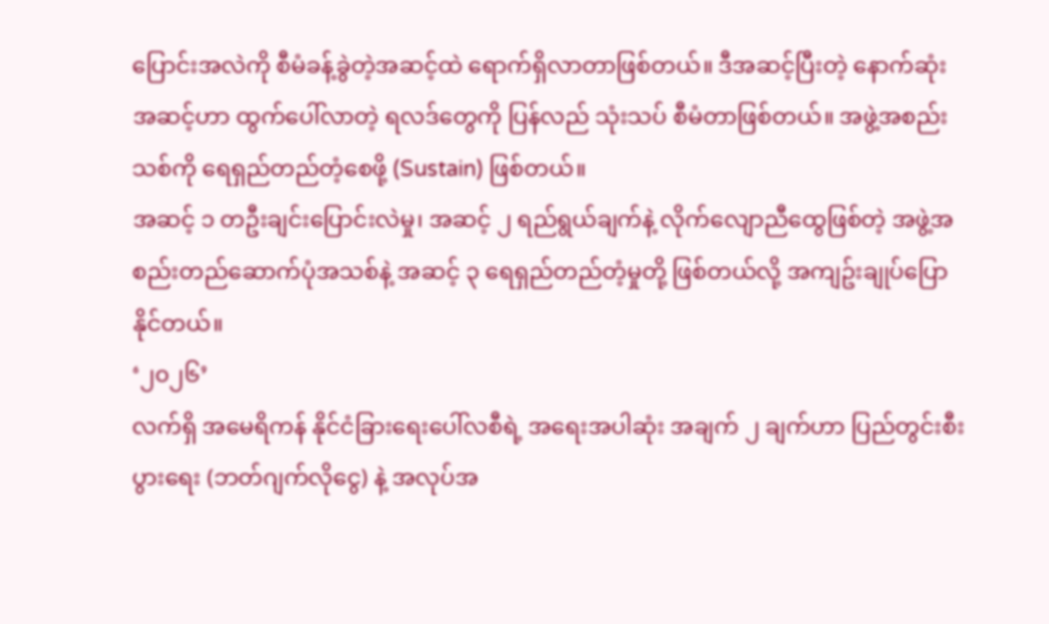ပြောင်းအလဲကို စီမံခန့်ခွဲတဲ့အဆင့်ထဲ ရောက်ရှိလာတာဖြစ်တယ်။ ဒီအဆင့်ပြီးတဲ့ နောက်ဆုံးအဆင့်ဟာ ထွက်ပေါ်လာတဲ့ ရလဒ်တွေကို ပြန်လည် သုံးသပ် စီမံတာဖြစ်တယ်။ အဖွဲ့အစည်းသစ်ကို ရေရှည်တည်တံ့စေဖို့ (Sustain) ဖြစ်တယ်။
အဆင့် ၁ တဦးချင်းပြောင်းလဲမှု၊ အဆင့် ၂ ရည်ရွယ်ချက်နဲ့ လိုက်လျောညီထွေဖြစ်တဲ့ အဖွဲ့အစည်းတည်ဆောက်ပုံအသစ်နဲ့ အဆင့် ၃ ရေရှည်တည်တံ့မှုတို့ ဖြစ်တယ်လို့ အကျဥ်းချုပ်ပြောနိုင်တယ်။
‘၂၀၂၆’
လက်ရှိ အမေရိကန် နိုင်ငံခြားရေးပေါ်လစီရဲ့ အရေးအပါဆုံး အချက် ၂ ချက်ဟာ ပြည်တွင်းစီးပွားရေး (ဘတ်ဂျက်လိုငွေ) နဲ့ အလုပ်အ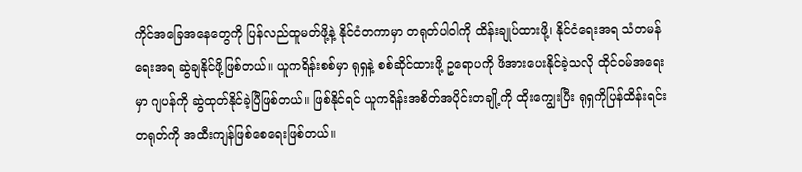ကိုင်အခြေအနေတွေကို ပြန်လည်ထူမတ်ဖို့နဲ့ နိုင်ငံတကာမှာ တရုတ်ပါဝါကို ထိန်းချုပ်ထားဖို့၊ နိုင်ငံရေးအရ သံတမန်ရေးအရ ဆွဲချနိုင်ဖို့ဖြစ်တယ်။ ယူကရိန်းစစ်မှာ ရုရှနဲ့ စစ်ဆိုင်ထားဖို့ ဥရောပကို ဖိအားပေးနိုင်ခဲ့သလို ထိုင်ဝမ်အရေးမှာ ဂျပန်ကို ဆွဲထုတ်နိုင်ခဲ့ပြီဖြစ်တယ်။ ဖြစ်နိုင်ရင် ယူကရိန်းအစိတ်အပိုင်းတချို့ကို ထိုးကျွေးပြီး ရုရှကိုပြန်ထိန်းရင်း တရုတ်ကို အထီးကျန်ဖြစ်စေရေးဖြစ်တယ်။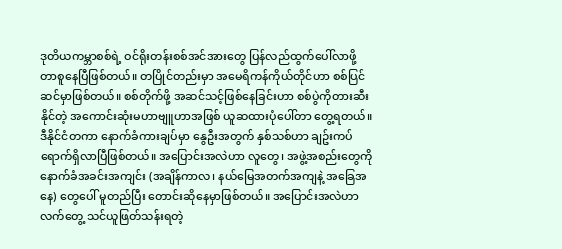ဒုတိယကမ္ဘာစစ်ရဲ့ ဝင်ရိုးတန်းစစ်အင်အားတွေ ပြန်လည်ထွက်ပေါ်လာဖို့ တာစူနေပြီဖြစ်တယ်။ တပြိုင်တည်းမှာ အမေရိကန်ကိုယ်တိုင်ဟာ စစ်ပြင်ဆင်မှာဖြစ်တယ်။ စစ်တိုက်ဖို့ အဆင်သင့်ဖြစ်နေခြင်းဟာ စစ်ပွဲကိုတားဆီးနိုင်တဲ့ အကောင်းဆုံးမဟာဗျူဟာအဖြစ် ယူဆထားပုံပေါ်တာ တွေ့ရတယ်။
ဒီနိုင်ငံတကာ နောက်ခံကားချပ်မှာ နွေဦးအတွက် နှစ်သစ်ဟာ ချဥ်းကပ်ရောက်ရှိလာပြီဖြစ်တယ်။ အပြောင်းအလဲဟာ လူတွေ၊ အဖွဲ့အစည်းတွေကို နောက်ခံအခင်းအကျင်း (အချိန်ကာလ၊ နယ်မြေအတက်အကျနဲ့ အခြေအနေ) တွေပေါ် မူတည်ပြီး တောင်းဆိုနေမှာဖြစ်တယ်။ အပြောင်းအလဲဟာ လက်တွေ့ သင်ယူဖြတ်သန်းရတဲ့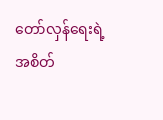တော်လှန်ရေးရဲ့ အစိတ်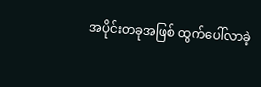အပိုင်းတခုအဖြစ် ထွက်ပေါ်လာခဲ့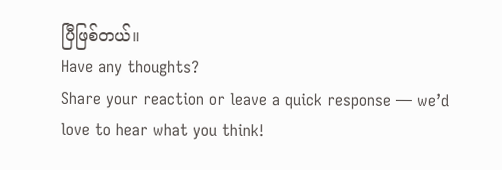ပြီဖြစ်တယ်။
Have any thoughts?
Share your reaction or leave a quick response — we’d love to hear what you think!